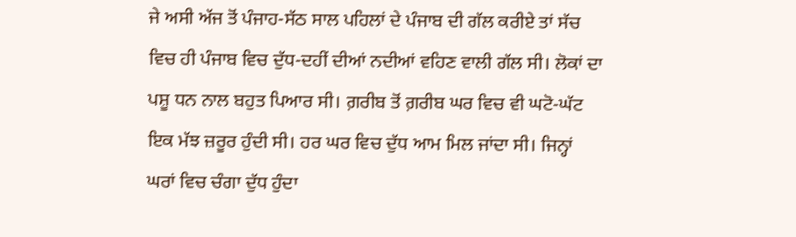ਜੇ ਅਸੀ ਅੱਜ ਤੋਂ ਪੰਜਾਹ-ਸੱਠ ਸਾਲ ਪਹਿਲਾਂ ਦੇ ਪੰਜਾਬ ਦੀ ਗੱਲ ਕਰੀਏ ਤਾਂ ਸੱਚ ਵਿਚ ਹੀ ਪੰਜਾਬ ਵਿਚ ਦੁੱਧ-ਦਹੀਂ ਦੀਆਂ ਨਦੀਆਂ ਵਹਿਣ ਵਾਲੀ ਗੱਲ ਸੀ। ਲੋਕਾਂ ਦਾ ਪਸ਼ੂ ਧਨ ਨਾਲ ਬਹੁਤ ਪਿਆਰ ਸੀ। ਗ਼ਰੀਬ ਤੋਂ ਗ਼ਰੀਬ ਘਰ ਵਿਚ ਵੀ ਘਟੋ-ਘੱਟ ਇਕ ਮੱਝ ਜ਼ਰੂਰ ਹੁੰਦੀ ਸੀ। ਹਰ ਘਰ ਵਿਚ ਦੁੱਧ ਆਮ ਮਿਲ ਜਾਂਦਾ ਸੀ। ਜਿਨ੍ਹਾਂ ਘਰਾਂ ਵਿਚ ਚੰਗਾ ਦੁੱਧ ਹੁੰਦਾ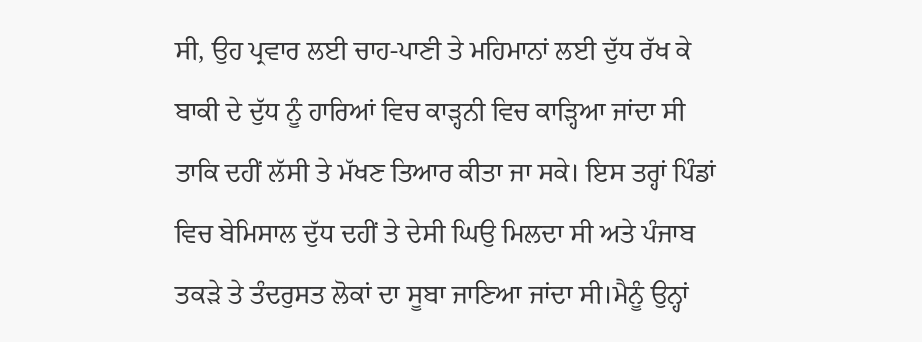ਸੀ, ਉਹ ਪ੍ਰਵਾਰ ਲਈ ਚਾਹ-ਪਾਣੀ ਤੇ ਮਹਿਮਾਨਾਂ ਲਈ ਦੁੱਧ ਰੱਖ ਕੇ ਬਾਕੀ ਦੇ ਦੁੱਧ ਨੂੰ ਹਾਰਿਆਂ ਵਿਚ ਕਾੜ੍ਹਨੀ ਵਿਚ ਕਾੜ੍ਹਿਆ ਜਾਂਦਾ ਸੀ ਤਾਕਿ ਦਹੀਂ ਲੱਸੀ ਤੇ ਮੱਖਣ ਤਿਆਰ ਕੀਤਾ ਜਾ ਸਕੇ। ਇਸ ਤਰ੍ਹਾਂ ਪਿੰਡਾਂ ਵਿਚ ਬੇਮਿਸਾਲ ਦੁੱਧ ਦਹੀਂ ਤੇ ਦੇਸੀ ਘਿਉ ਮਿਲਦਾ ਸੀ ਅਤੇ ਪੰਜਾਬ ਤਕੜੇ ਤੇ ਤੰਦਰੁਸਤ ਲੋਕਾਂ ਦਾ ਸੂਬਾ ਜਾਣਿਆ ਜਾਂਦਾ ਸੀ।ਮੈਨੂੰ ਉਨ੍ਹਾਂ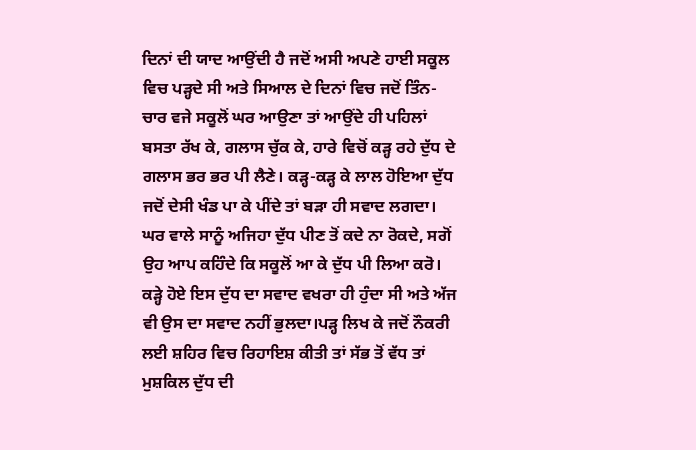ਦਿਨਾਂ ਦੀ ਯਾਦ ਆਉਂਦੀ ਹੈ ਜਦੋਂ ਅਸੀ ਅਪਣੇ ਹਾਈ ਸਕੂਲ ਵਿਚ ਪੜ੍ਹਦੇ ਸੀ ਅਤੇ ਸਿਆਲ ਦੇ ਦਿਨਾਂ ਵਿਚ ਜਦੋਂ ਤਿੰਨ-ਚਾਰ ਵਜੇ ਸਕੂਲੋਂ ਘਰ ਆਉਣਾ ਤਾਂ ਆਉਂਦੇ ਹੀ ਪਹਿਲਾਂ ਬਸਤਾ ਰੱਖ ਕੇ, ਗਲਾਸ ਚੁੱਕ ਕੇ, ਹਾਰੇ ਵਿਚੋਂ ਕੜ੍ਹ ਰਹੇ ਦੁੱਧ ਦੇ ਗਲਾਸ ਭਰ ਭਰ ਪੀ ਲੈਣੇ। ਕੜ੍ਹ-ਕੜ੍ਹ ਕੇ ਲਾਲ ਹੋਇਆ ਦੁੱਧ ਜਦੋਂ ਦੇਸੀ ਖੰਡ ਪਾ ਕੇ ਪੀਂਦੇ ਤਾਂ ਬੜਾ ਹੀ ਸਵਾਦ ਲਗਦਾ। ਘਰ ਵਾਲੇ ਸਾਨੂੰ ਅਜਿਹਾ ਦੁੱਧ ਪੀਣ ਤੋਂ ਕਦੇ ਨਾ ਰੋਕਦੇ, ਸਗੋਂ ਉਹ ਆਪ ਕਹਿੰਦੇ ਕਿ ਸਕੂਲੋਂ ਆ ਕੇ ਦੁੱਧ ਪੀ ਲਿਆ ਕਰੋ। ਕੜ੍ਹੇ ਹੋਏ ਇਸ ਦੁੱਧ ਦਾ ਸਵਾਦ ਵਖਰਾ ਹੀ ਹੁੰਦਾ ਸੀ ਅਤੇ ਅੱਜ ਵੀ ਉਸ ਦਾ ਸਵਾਦ ਨਹੀਂ ਭੁਲਦਾ।ਪੜ੍ਹ ਲਿਖ ਕੇ ਜਦੋਂ ਨੌਕਰੀ ਲਈ ਸ਼ਹਿਰ ਵਿਚ ਰਿਹਾਇਸ਼ ਕੀਤੀ ਤਾਂ ਸੱਭ ਤੋਂ ਵੱਧ ਤਾਂ ਮੁਸ਼ਕਿਲ ਦੁੱਧ ਦੀ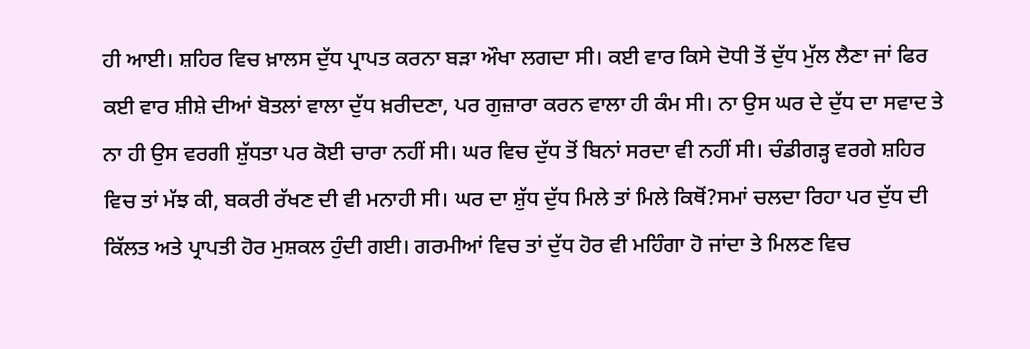ਹੀ ਆਈ। ਸ਼ਹਿਰ ਵਿਚ ਖ਼ਾਲਸ ਦੁੱਧ ਪ੍ਰਾਪਤ ਕਰਨਾ ਬੜਾ ਔਖਾ ਲਗਦਾ ਸੀ। ਕਈ ਵਾਰ ਕਿਸੇ ਦੋਧੀ ਤੋਂ ਦੁੱਧ ਮੁੱਲ ਲੈਣਾ ਜਾਂ ਫਿਰ ਕਈ ਵਾਰ ਸ਼ੀਸ਼ੇ ਦੀਆਂ ਬੋਤਲਾਂ ਵਾਲਾ ਦੁੱਧ ਖ਼ਰੀਦਣਾ, ਪਰ ਗੁਜ਼ਾਰਾ ਕਰਨ ਵਾਲਾ ਹੀ ਕੰਮ ਸੀ। ਨਾ ਉਸ ਘਰ ਦੇ ਦੁੱਧ ਦਾ ਸਵਾਦ ਤੇ ਨਾ ਹੀ ਉਸ ਵਰਗੀ ਸ਼ੁੱਧਤਾ ਪਰ ਕੋਈ ਚਾਰਾ ਨਹੀਂ ਸੀ। ਘਰ ਵਿਚ ਦੁੱਧ ਤੋਂ ਬਿਨਾਂ ਸਰਦਾ ਵੀ ਨਹੀਂ ਸੀ। ਚੰਡੀਗੜ੍ਹ ਵਰਗੇ ਸ਼ਹਿਰ ਵਿਚ ਤਾਂ ਮੱਝ ਕੀ, ਬਕਰੀ ਰੱਖਣ ਦੀ ਵੀ ਮਨਾਹੀ ਸੀ। ਘਰ ਦਾ ਸ਼ੁੱਧ ਦੁੱਧ ਮਿਲੇ ਤਾਂ ਮਿਲੇ ਕਿਥੋਂ?ਸਮਾਂ ਚਲਦਾ ਰਿਹਾ ਪਰ ਦੁੱਧ ਦੀ ਕਿੱਲਤ ਅਤੇ ਪ੍ਰਾਪਤੀ ਹੋਰ ਮੁਸ਼ਕਲ ਹੁੰਦੀ ਗਈ। ਗਰਮੀਆਂ ਵਿਚ ਤਾਂ ਦੁੱਧ ਹੋਰ ਵੀ ਮਹਿੰਗਾ ਹੋ ਜਾਂਦਾ ਤੇ ਮਿਲਣ ਵਿਚ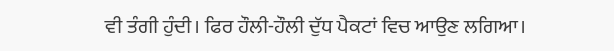ਵੀ ਤੰਗੀ ਹੁੰਦੀ। ਫਿਰ ਹੌਲੀ-ਹੌਲੀ ਦੁੱਧ ਪੈਕਟਾਂ ਵਿਚ ਆਉਣ ਲਗਿਆ।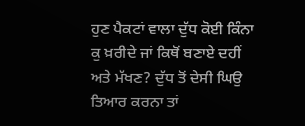ਹੁਣ ਪੈਕਟਾਂ ਵਾਲਾ ਦੁੱਧ ਕੋਈ ਕਿੰਨਾ ਕੁ ਖ਼ਰੀਦੇ ਜਾਂ ਕਿਥੋਂ ਬਣਾਏ ਦਹੀਂ ਅਤੇ ਮੱਖਣ? ਦੁੱਧ ਤੋਂ ਦੇਸੀ ਘਿਉ ਤਿਆਰ ਕਰਨਾ ਤਾਂ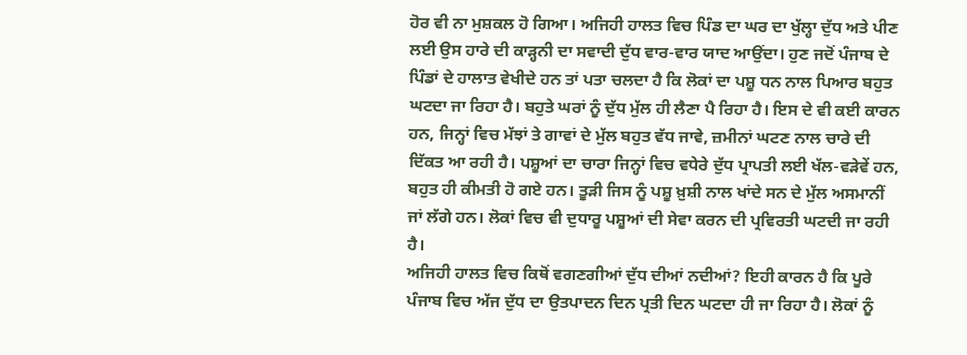ਹੋਰ ਵੀ ਨਾ ਮੁਸ਼ਕਲ ਹੋ ਗਿਆ। ਅਜਿਹੀ ਹਾਲਤ ਵਿਚ ਪਿੰਡ ਦਾ ਘਰ ਦਾ ਖੁੱਲ੍ਹਾ ਦੁੱਧ ਅਤੇ ਪੀਣ ਲਈ ਉਸ ਹਾਰੇ ਦੀ ਕਾੜ੍ਹਨੀ ਦਾ ਸਵਾਦੀ ਦੁੱਧ ਵਾਰ-ਵਾਰ ਯਾਦ ਆਉਂਦਾ। ਹੁਣ ਜਦੋਂ ਪੰਜਾਬ ਦੇ ਪਿੰਡਾਂ ਦੇ ਹਾਲਾਤ ਵੇਖੀਦੇ ਹਨ ਤਾਂ ਪਤਾ ਚਲਦਾ ਹੈ ਕਿ ਲੋਕਾਂ ਦਾ ਪਸ਼ੂ ਧਨ ਨਾਲ ਪਿਆਰ ਬਹੁਤ ਘਟਦਾ ਜਾ ਰਿਹਾ ਹੈ। ਬਹੁਤੇ ਘਰਾਂ ਨੂੰ ਦੁੱਧ ਮੁੱਲ ਹੀ ਲੈਣਾ ਪੈ ਰਿਹਾ ਹੈ। ਇਸ ਦੇ ਵੀ ਕਈ ਕਾਰਨ ਹਨ, ਜਿਨ੍ਹਾਂ ਵਿਚ ਮੱਝਾਂ ਤੇ ਗਾਵਾਂ ਦੇ ਮੁੱਲ ਬਹੁਤ ਵੱਧ ਜਾਵੇ, ਜ਼ਮੀਨਾਂ ਘਟਣ ਨਾਲ ਚਾਰੇ ਦੀ ਦਿੱਕਤ ਆ ਰਹੀ ਹੈ। ਪਸ਼ੂਆਂ ਦਾ ਚਾਰਾ ਜਿਨ੍ਹਾਂ ਵਿਚ ਵਧੇਰੇ ਦੁੱਧ ਪ੍ਰਾਪਤੀ ਲਈ ਖੱਲ-ਵੜੇਵੇਂ ਹਨ, ਬਹੁਤ ਹੀ ਕੀਮਤੀ ਹੋ ਗਏ ਹਨ। ਤੂੜੀ ਜਿਸ ਨੂੰ ਪਸ਼ੂ ਖ਼ੁਸ਼ੀ ਨਾਲ ਖਾਂਦੇ ਸਨ ਦੇ ਮੁੱਲ ਅਸਮਾਨੀਂ ਜਾਂ ਲੱਗੇ ਹਨ। ਲੋਕਾਂ ਵਿਚ ਵੀ ਦੁਧਾਰੂ ਪਸ਼ੂਆਂ ਦੀ ਸੇਵਾ ਕਰਨ ਦੀ ਪ੍ਰਵਿਰਤੀ ਘਟਦੀ ਜਾ ਰਹੀ ਹੈ।
ਅਜਿਹੀ ਹਾਲਤ ਵਿਚ ਕਿਥੋਂ ਵਗਣਗੀਆਂ ਦੁੱਧ ਦੀਆਂ ਨਦੀਆਂ? ਇਹੀ ਕਾਰਨ ਹੈ ਕਿ ਪੂਰੇ ਪੰਜਾਬ ਵਿਚ ਅੱਜ ਦੁੱਧ ਦਾ ਉਤਪਾਦਨ ਦਿਨ ਪ੍ਰਤੀ ਦਿਨ ਘਟਦਾ ਹੀ ਜਾ ਰਿਹਾ ਹੈ। ਲੋਕਾਂ ਨੂੰ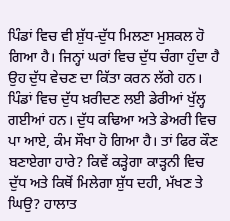ਪਿੰਡਾਂ ਵਿਚ ਵੀ ਸ਼ੁੱਧ-ਦੁੱਧ ਮਿਲਣਾ ਮੁਸ਼ਕਲ ਹੋ ਗਿਆ ਹੈ। ਜਿਨ੍ਹਾਂ ਘਰਾਂ ਵਿਚ ਦੁੱਧ ਚੰਗਾ ਹੁੰਦਾ ਹੈ ਉਹ ਦੁੱਧ ਵੇਚਣ ਦਾ ਕਿੱਤਾ ਕਰਨ ਲੱਗੇ ਹਨ। ਪਿੰਡਾਂ ਵਿਚ ਦੁੱਧ ਖ਼ਰੀਦਣ ਲਈ ਡੇਰੀਆਂ ਖੁੱਲ੍ਹ ਗਈਆਂ ਹਨ। ਦੁੱਧ ਕਢਿਆ ਅਤੇ ਡੇਅਰੀ ਵਿਚ ਪਾ ਆਏ, ਕੰਮ ਸੌਖਾ ਹੋ ਗਿਆ ਹੈ। ਤਾਂ ਫਿਰ ਕੌਣ ਬਣਾਏਗਾ ਹਾਰੇ? ਕਿਵੇਂ ਕੜ੍ਹੇਗਾ ਕਾੜ੍ਹਨੀ ਵਿਚ ਦੁੱਧ ਅਤੇ ਕਿਥੋਂ ਮਿਲੇਗਾ ਸ਼ੁੱਧ ਦਹੀ, ਮੱਖਣ ਤੇ ਘਿਉ? ਹਾਲਾਤ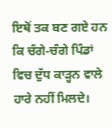ਇਥੋਂ ਤਕ ਬਣ ਗਏ ਹਨ ਕਿ ਚੰਗੇ-ਚੰਗੇ ਪਿੰਡਾਂ ਵਿਚ ਦੁੱਧ ਕਾੜ੍ਹਨ ਵਾਲੇ ਹਾਰੇ ਨਹੀਂ ਮਿਲਦੇ।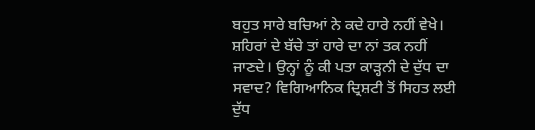ਬਹੁਤ ਸਾਰੇ ਬਚਿਆਂ ਨੇ ਕਦੇ ਹਾਰੇ ਨਹੀਂ ਵੇਖੇ। ਸ਼ਹਿਰਾਂ ਦੇ ਬੱਚੇ ਤਾਂ ਹਾਰੇ ਦਾ ਨਾਂ ਤਕ ਨਹੀਂ ਜਾਣਦੇ। ਉਨ੍ਹਾਂ ਨੂੰ ਕੀ ਪਤਾ ਕਾੜ੍ਹਨੀ ਦੇ ਦੁੱਧ ਦਾ ਸਵਾਦ? ਵਿਗਿਆਨਿਕ ਦ੍ਰਿਸ਼ਟੀ ਤੋਂ ਸਿਹਤ ਲਈ ਦੁੱਧ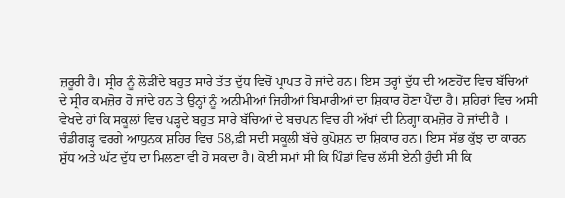ਜ਼ਰੂਰੀ ਹੈ। ਸ੍ਰੀਰ ਨੂੰ ਲੋੜੀਂਦੇ ਬਹੁਤ ਸਾਰੇ ਤੱਤ ਦੁੱਧ ਵਿਚੋਂ ਪ੍ਰਾਪਤ ਹੋ ਜਾਂਦੇ ਹਨ। ਇਸ ਤਰ੍ਹਾਂ ਦੁੱਧ ਦੀ ਅਣਹੋਂਦ ਵਿਚ ਬੱਚਿਆਂ ਦੇ ਸ੍ਰੀਰ ਕਮਜ਼ੋਰ ਹੋ ਜਾਂਦੇ ਹਨ ਤੇ ਉਨ੍ਹਾਂ ਨੂੰ ਅਨੀਮੀਆਂ ਜਿਹੀਆਂ ਬਿਮਾਰੀਆਂ ਦਾ ਸ਼ਿਕਾਰ ਹੋਣਾ ਪੈਂਦਾ ਹੈ। ਸ਼ਹਿਰਾਂ ਵਿਚ ਅਸੀ ਵੇਖਦੇ ਹਾਂ ਕਿ ਸਕੂਲਾਂ ਵਿਚ ਪੜ੍ਹਦੇ ਬਹੁਤ ਸਾਰੇ ਬੱਚਿਆਂ ਦੇ ਬਚਪਨ ਵਿਚ ਹੀ ਅੱਖਾਂ ਦੀ ਨਿਗ੍ਹਾ ਕਮਜ਼ੋਰ ਹੋ ਜਾਂਦੀ ਹੈ । ਚੰਡੀਗੜ੍ਹ ਵਰਗੇ ਆਧੁਨਕ ਸ਼ਹਿਰ ਵਿਚ 58‚ਫ਼ੀ ਸਦੀ ਸਕੂਲੀ ਬੱਚੇ ਕੁਪੋਸ਼ਨ ਦਾ ਸ਼ਿਕਾਰ ਹਨ। ਇਸ ਸੱਭ ਕੁੱਝ ਦਾ ਕਾਰਨ ਸ਼ੁੱਧ ਅਤੇ ਘੱਟ ਦੁੱਧ ਦਾ ਮਿਲਣਾ ਵੀ ਹੋ ਸਕਦਾ ਹੈ। ਕੋਈ ਸਮਾਂ ਸੀ ਕਿ ਪਿੰਡਾਂ ਵਿਚ ਲੱਸੀ ਏਨੀ ਹੁੰਦੀ ਸੀ ਕਿ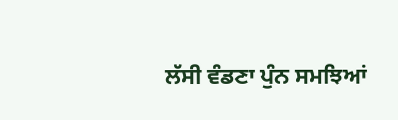ਲੱਸੀ ਵੰਡਣਾ ਪੁੰਨ ਸਮਝਿਆਂ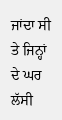ਜਾਂਦਾ ਸੀ ਤੇ ਜਿਨ੍ਹਾਂ ਦੇ ਘਰ ਲੱਸੀ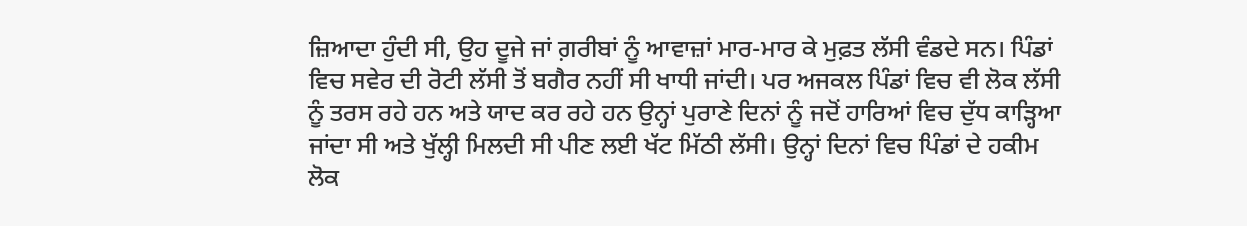ਜ਼ਿਆਦਾ ਹੁੰਦੀ ਸੀ, ਉਹ ਦੂਜੇ ਜਾਂ ਗ਼ਰੀਬਾਂ ਨੂੰ ਆਵਾਜ਼ਾਂ ਮਾਰ-ਮਾਰ ਕੇ ਮੁਫ਼ਤ ਲੱਸੀ ਵੰਡਦੇ ਸਨ। ਪਿੰਡਾਂ ਵਿਚ ਸਵੇਰ ਦੀ ਰੋਟੀ ਲੱਸੀ ਤੋਂ ਬਗੈਰ ਨਹੀਂ ਸੀ ਖਾਧੀ ਜਾਂਦੀ। ਪਰ ਅਜਕਲ ਪਿੰਡਾਂ ਵਿਚ ਵੀ ਲੋਕ ਲੱਸੀ ਨੂੰ ਤਰਸ ਰਹੇ ਹਨ ਅਤੇ ਯਾਦ ਕਰ ਰਹੇ ਹਨ ਉਨ੍ਹਾਂ ਪੁਰਾਣੇ ਦਿਨਾਂ ਨੂੰ ਜਦੋਂ ਹਾਰਿਆਂ ਵਿਚ ਦੁੱਧ ਕਾੜ੍ਹਿਆ ਜਾਂਦਾ ਸੀ ਅਤੇ ਖੁੱਲ੍ਹੀ ਮਿਲਦੀ ਸੀ ਪੀਣ ਲਈ ਖੱਟ ਮਿੱਠੀ ਲੱਸੀ। ਉਨ੍ਹਾਂ ਦਿਨਾਂ ਵਿਚ ਪਿੰਡਾਂ ਦੇ ਹਕੀਮ ਲੋਕ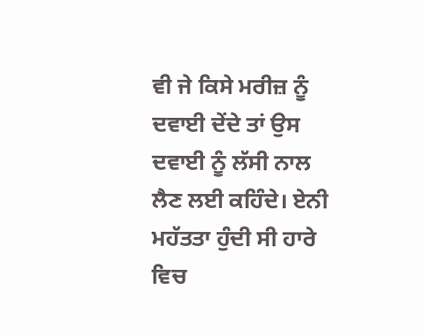ਵੀ ਜੇ ਕਿਸੇ ਮਰੀਜ਼ ਨੂੰ ਦਵਾਈ ਦੇਂਦੇ ਤਾਂ ਉਸ ਦਵਾਈ ਨੂੰ ਲੱਸੀ ਨਾਲ ਲੈਣ ਲਈ ਕਹਿੰਦੇ। ਏਨੀ ਮਹੱਤਤਾ ਹੁੰਦੀ ਸੀ ਹਾਰੇ ਵਿਚ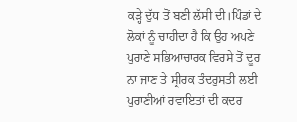ਕੜ੍ਹੇ ਦੁੱਧ ਤੋਂ ਬਣੀ ਲੱਸੀ ਦੀ।ਪਿੰਡਾਂ ਦੇ ਲੋਕਾਂ ਨੂੰ ਚਾਹੀਦਾ ਹੈ ਕਿ ਉਹ ਅਪਣੇ ਪੁਰਾਣੇ ਸਭਿਆਚਾਰਕ ਵਿਰਸੇ ਤੋਂ ਦੂਰ ਨਾ ਜਾਣ ਤੇ ਸ੍ਰੀਰਕ ਤੰਦਰੁਸਤੀ ਲਈ ਪੁਰਾਣੀਆਂ ਰਵਾਇਤਾਂ ਦੀ ਕਦਰ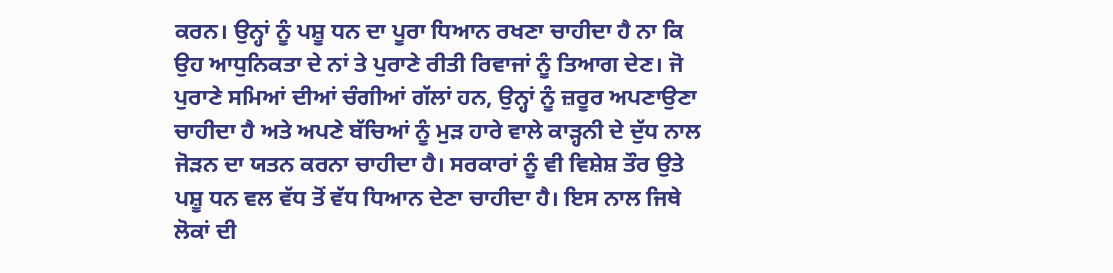ਕਰਨ। ਉਨ੍ਹਾਂ ਨੂੰ ਪਸ਼ੂ ਧਨ ਦਾ ਪੂਰਾ ਧਿਆਨ ਰਖਣਾ ਚਾਹੀਦਾ ਹੈ ਨਾ ਕਿ ਉਹ ਆਧੁਨਿਕਤਾ ਦੇ ਨਾਂ ਤੇ ਪੁਰਾਣੇ ਰੀਤੀ ਰਿਵਾਜਾਂ ਨੂੰ ਤਿਆਗ ਦੇਣ। ਜੋ ਪੁਰਾਣੇ ਸਮਿਆਂ ਦੀਆਂ ਚੰਗੀਆਂ ਗੱਲਾਂ ਹਨ, ਉਨ੍ਹਾਂ ਨੂੰ ਜ਼ਰੂਰ ਅਪਣਾਉਣਾ ਚਾਹੀਦਾ ਹੈ ਅਤੇ ਅਪਣੇ ਬੱਚਿਆਂ ਨੂੰ ਮੁੜ ਹਾਰੇ ਵਾਲੇ ਕਾੜ੍ਹਨੀ ਦੇ ਦੁੱਧ ਨਾਲ ਜੋੜਨ ਦਾ ਯਤਨ ਕਰਨਾ ਚਾਹੀਦਾ ਹੈ। ਸਰਕਾਰਾਂ ਨੂੰ ਵੀ ਵਿਸ਼ੇਸ਼ ਤੌਰ ਉਤੇ ਪਸ਼ੂ ਧਨ ਵਲ ਵੱਧ ਤੋਂ ਵੱਧ ਧਿਆਨ ਦੇਣਾ ਚਾਹੀਦਾ ਹੈ। ਇਸ ਨਾਲ ਜਿਥੇ ਲੋਕਾਂ ਦੀ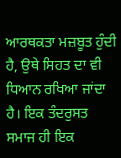ਆਰਥਕਤਾ ਮਜ਼ਬੂਤ ਹੁੰਦੀ ਹੈ, ਉਥੇ ਸਿਹਤ ਦਾ ਵੀ ਧਿਆਨ ਰਖਿਆ ਜਾਂਦਾ ਹੈ। ਇਕ ਤੰਦਰੁਸਤ ਸਮਾਜ ਹੀ ਇਕ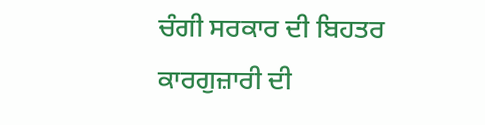ਚੰਗੀ ਸਰਕਾਰ ਦੀ ਬਿਹਤਰ ਕਾਰਗੁਜ਼ਾਰੀ ਦੀ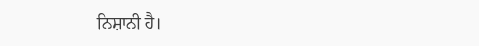ਨਿਸ਼ਾਨੀ ਹੈ।